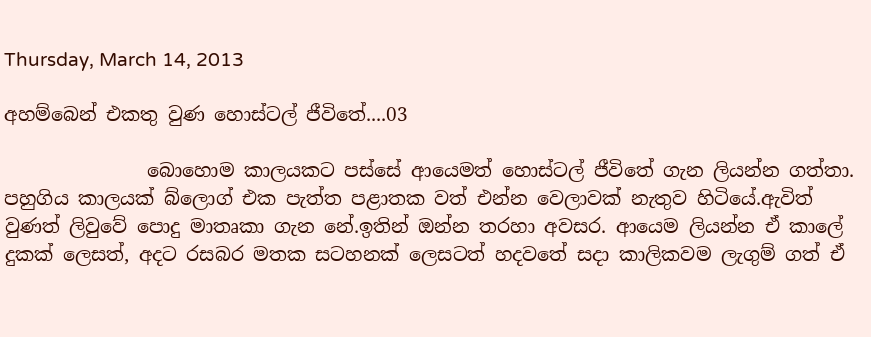Thursday, March 14, 2013

අහම්බෙන් එකතු වුණ හොස්ටල් ජීවිතේ....03

               බොහොම කාලයකට පස්සේ ආයෙමත් හොස්ටල් ජීවිතේ ගැන ලියන්න ගත්තා. පහුගිය කාලයක් බ්ලොග් එක පැත්ත පළාතක වත් එන්න වෙලාවක් නැතුව හිටියේ.ඇවිත් වුණත් ලිවුවේ පොදු මාතෘකා ගැන නේ.ඉතින් ඔන්න තරහා අවසර. ආයෙම ලියන්න ඒ කාලේ දුකක් ලෙසත්, අදට රසබර මතක සටහනක් ලෙසටත් හදවතේ සදා කාලිකවම ලැගුම් ගත් ඒ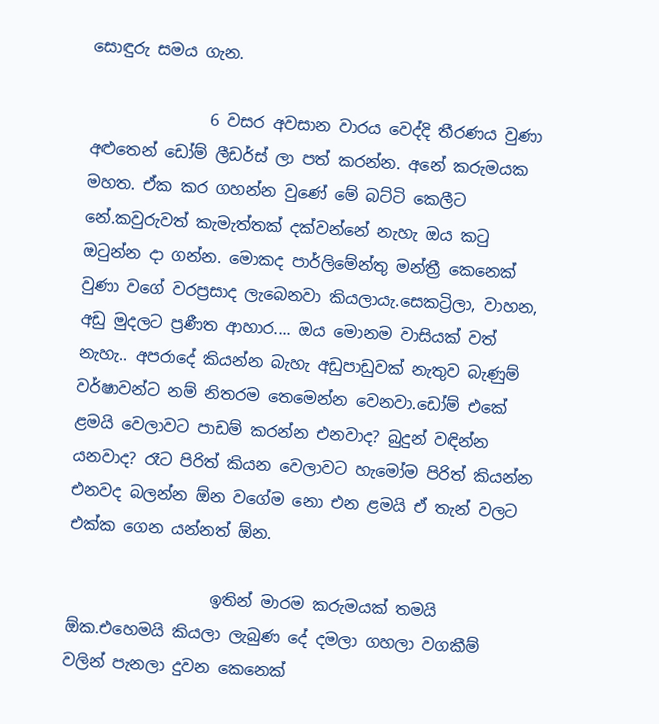සොඳුරු සමය ගැන.

               6 වසර අවසාන වාරය වෙද්දි තීරණය වුණා අළුතෙන් ඩෝම් ලීඩර්ස් ලා පත් කරන්න. අනේ කරුමයක මහත. ඒක කර ගහන්න වුණේ මේ බට්ටි කෙලීට නේ.කවුරුවත් කැමැත්තක් දක්වන්නේ නැහැ ඔය කටු ඔටුන්න දා ගන්න. මොකද පාර්ලිමේන්තු මන්ත්‍රී කෙනෙක් වුණා වගේ වරප්‍රසාද ලැබෙනවා කියලායැ.සෙකට්‍රිලා, වාහන, අඩු මුදලට ප්‍රණීත ආහාර.... ඔය මොනම වාසියක් වත් නැහැ.. අපරාදේ කියන්න බැහැ අඩුපාඩුවක් නැතුව බැණුම් වර්ෂාවන්ට නම් නිතරම තෙමෙන්න වෙනවා.ඩෝම් එකේ ළමයි වෙලාවට පාඩම් කරන්න එනවාද? බුදුන් වඳින්න යනවාද? රෑට පිරිත් කියන වෙලාවට හැමෝම පිරිත් කියන්න එනවද බලන්න ඕන වගේම නො එන ළමයි ඒ තැන් වලට එක්ක ගෙන යන්නත් ඕන.

                  ඉතින් මාරම කරුමයක් තමයි ඕක.එහෙමයි කියලා ලැබුණ දේ දමලා ගහලා වගකීම් වලින් පැනලා දුවන කෙනෙක්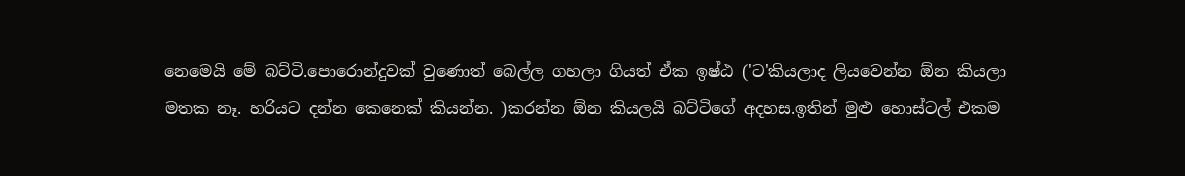නෙමෙයි මේ බට්ටි.පොරොන්දුවක් වුණොත් බෙල්ල ගහලා ගියත් ඒක ඉෂ්ඨ ('ට'කියලාද ලියවෙන්න ඕන කියලා මතක නෑ. හරියට දන්න කෙනෙක් කියන්න. )කරන්න ඕන කියලයි බට්ටිගේ අදහස.ඉතින් මුළු හොස්ටල් එකම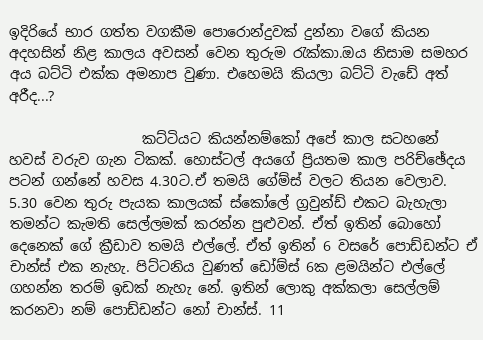ඉදිරියේ භාර ගත්ත වගකීම පොරොන්දුවක් දුන්නා වගේ කියන අදහසින් නිළ කාලය අවසන් වෙන තුරුම රැක්කා.ඔය නිසාම සමහර අය බට්ටි එක්ක අමනාප වුණා. එහෙමයි කියලා බට්ටි වැඩේ අත් අරීද...?

                   කට්ටියට කියන්නම්කෝ අපේ කාල සටහනේ හවස් වරුව ගැන ටිකක්. හොස්ටල් අයගේ ප්‍රියතම කාල පරිච්ඡේදය පටන් ගන්නේ හවස 4.30ට.ඒ තමයි ගේම්ස් වලට තියන වෙලාව. 5.30 වෙන තුරු පැයක කාලයක් ස්කෝලේ ග්‍රවුන්ඩ් එකට බැහැලා තමන්ට කැමති සෙල්ලමක් කරන්න පුළුවන්. ඒත් ඉතින් බොහෝ දෙනෙක් ගේ ක්‍රීඩාව තමයි එල්ලේ. ඒත් ඉතින් 6 වසරේ පොඩ්ඩන්ට ඒ චාන්ස් එක නැහැ. පිට්ටනිය වුණත් ඩෝම්ස් 6ක ළමයින්ට එල්ලේ ගහන්න තරම් ඉඩක් නැහැ නේ. ඉතින් ලොකු අක්කලා සෙල්ලම් කරනවා නම් පොඩ්ඩන්ට නෝ චාන්ස්. 11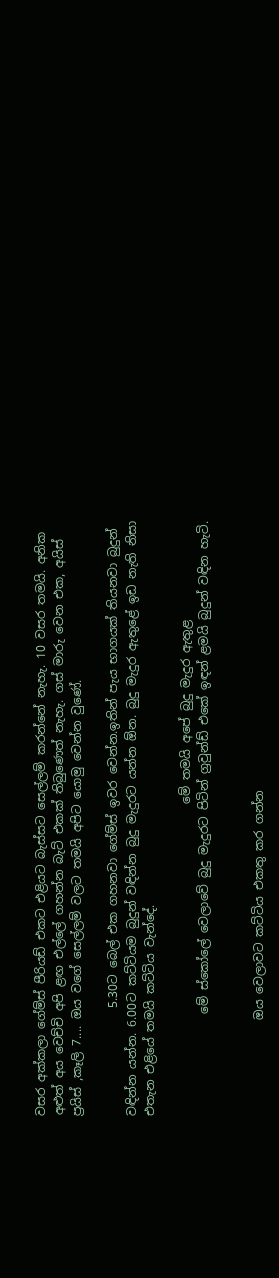වසර අක්කලා ගේම්ස් පීරියඩ් එකට එළියට බැස්සට සෙල්ලම් කරන්නේ නැහැ. 10 වසර තමයි. අනික අළුත් අය වෙච්චි අපි ළඟ එල්ලේ ගහන්න බැට් එකක් තිබුණෙත් නැහැ. ගස් මාරු වෙන එක, අයිස් ප්‍රයිස් ,කෑලි 7.... ඔය වගේ සෙල්ලම් වලට තමයි අපිට යොමු වෙන්න වුණේ.

                  5.30ට බෙල් එක ගහනවා ගේම්ස් ඉවර වෙන්න.ඉතින් පැය භාගයක් තියනවා බුදුන් වඳින්න යන්න. 6.00ට කට්ටියම බුදුන් වඳින්න බුදු මැදුරට යන්න ඕන. බුදු මැදුර ඇතුළේ ඉඩ නැති නිසා එතැන එළියේ තමයි කට්ටිය වැන්දේ.

                                                    මේ තමයි අපේ බුදු මැදුර ඇතුළ
                 මේ ස්කෝලේ වෙලාවේ බුදු මැදුරට පිටින් ග්‍රවුන්ඩ් එකේ ඉඳන් ළමයි බුදුන් වඳින හැටි.


                ඔය වෙලාවට කට්ටිය එකතු කර ගන්න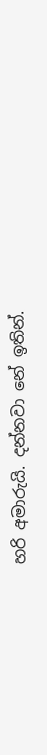හරි අමාරුයි. දන්නවා නේ ඉතින්.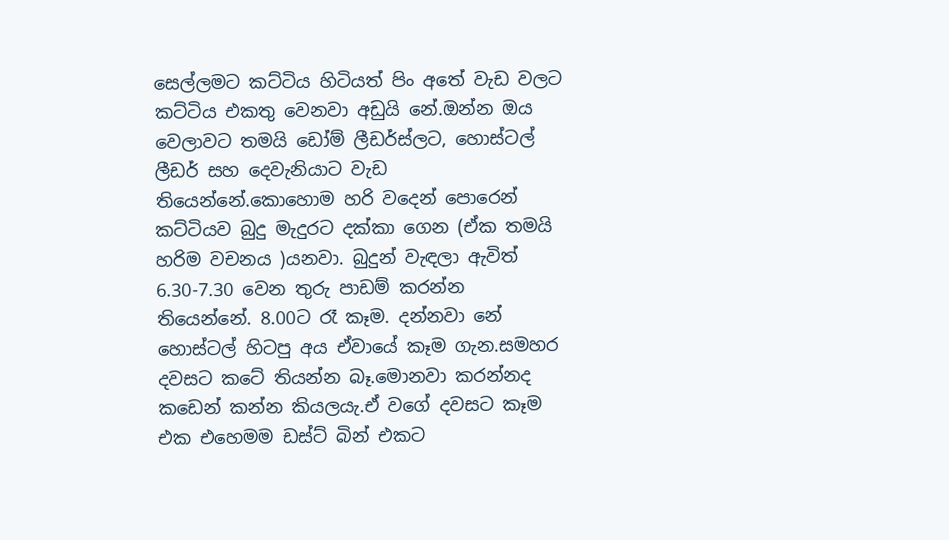සෙල්ලමට කට්ටිය හිටියත් පිං අතේ වැඩ වලට කට්ටිය එකතු වෙනවා අඩුයි නේ.ඔන්න ඔය වෙලාවට තමයි ඩෝම් ලීඩර්ස්ලට, හොස්ටල් ලීඩර් සහ දෙවැනියාට වැඩ තියෙන්නේ.කොහොම හරි වදෙන් පොරෙන් කට්ටියව බුදු මැදුරට දක්කා ගෙන (ඒක තමයි හරිම වචනය )යනවා. බුදුන් වැඳලා ඇවිත් 6.30-7.30 වෙන තුරු පාඩම් කරන්න තියෙන්නේ. 8.00ට රෑ කෑම. දන්නවා නේ හොස්ටල් හිටපු අය ඒවායේ කෑම ගැන.සමහර දවසට කටේ තියන්න බෑ.මොනවා කරන්නද කඩෙන් කන්න කියලයැ.ඒ වගේ දවසට කෑම එක එහෙමම ඩස්ට් බින් එකට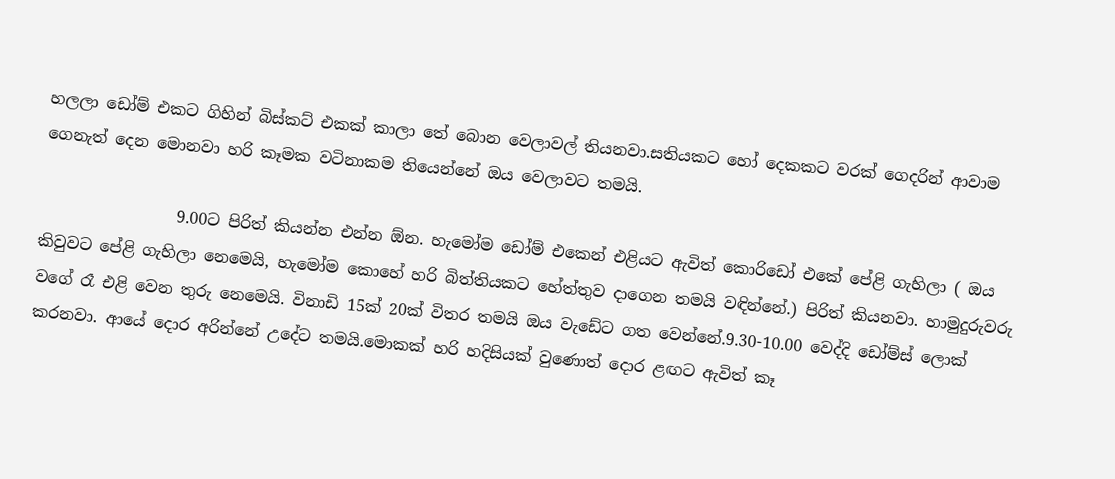හලලා ඩෝම් එකට ගිහින් බිස්කට් එකක් කාලා තේ බොන වෙලාවල් තියනවා.සතියකට හෝ දෙකකට වරක් ගෙදරින් ආවාම ගෙනැත් දෙන මොනවා හරි කෑමක වටිනාකම තියෙන්නේ ඔය වෙලාවට තමයි.

                 9.00ට පිරිත් කියන්න එන්න ඕන. හැමෝම ඩෝම් එකෙන් එළියට ඇවිත් කොරිඩෝ එකේ පේළි ගැහිලා ( ඔය කිවුවට පේළි ගැහිලා නෙමෙයි, හැමෝම කොහේ හරි බිත්තියකට හේත්තුව දාගෙන තමයි වඳින්නේ.) පිරිත් කියනවා. හාමුදුරුවරු වගේ රෑ එළි වෙන තුරු නෙමෙයි. විනාඩි 15ක් 20ක් විතර තමයි ඔය වැඩේට ගත වෙන්නේ.9.30-10.00 වෙද්දි ඩෝම්ස් ලොක් කරනවා. ආයේ දොර අරින්නේ උදේට තමයි.මොකක් හරි හදිසියක් වුණොත් දොර ළඟට ඇවිත් කෑ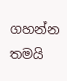ගහන්න තමයි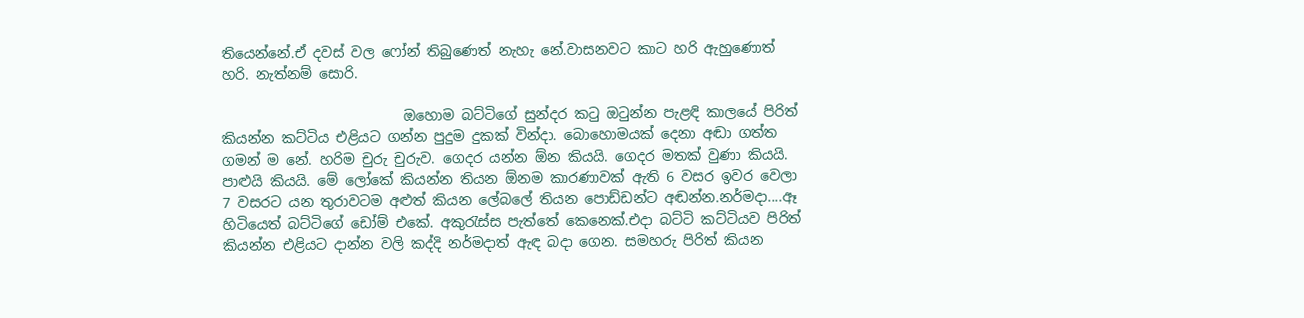තියෙන්නේ.ඒ දවස් වල ෆෝන් තිබුණෙත් නැහැ නේ.වාසනවට කාට හරි ඇහුණොත් හරි. නැත්නම් සොරි.

                          ඔහොම බට්ටිගේ සුන්දර කටු ඔටුන්න පැළඳි කාලයේ පිරිත් කියන්න කට්ටිය එළියට ගන්න පුදුම දුකක් වින්දා. බොහොමයක් දෙනා අඬා ගත්ත ගමන් ම නේ. හරිම චුරු චුරුව. ගෙදර යන්න ඕන කියයි. ගෙදර මතක් වුණා කියයි. පාළුයි කියයි. මේ ලෝකේ කියන්න තියන ඕනම කාරණාවක් ඇති 6 වසර ඉවර වෙලා 7 වසරට යන තුරාවටම අළුත් කියන ලේබලේ තියන පොඩ්ඩන්ට අඬන්න.නර්මදා....ඈ හිටියෙත් බට්ටිගේ ඩෝම් එකේ. අකුරැස්ස පැත්තේ කෙනෙක්.එදා බට්ටි කට්ටියව පිරිත් කියන්න එළියට දාන්න වලි කද්දි නර්මදාත් ඇඳ බදා ගෙන. සමහරු පිරිත් කියන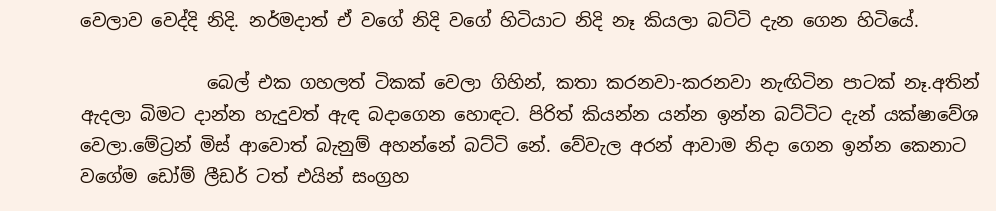වෙලාව වෙද්දි නිදි. නර්මදාත් ඒ වගේ නිදි වගේ හිටියාට නිදි නෑ කියලා බට්ටි දැන ගෙන හිටියේ.

              බෙල් එක ගහලත් ටිකක් වෙලා ගිහින්, කතා කරනවා-කරනවා නැඟිටින පාටක් නෑ.අතින් ඇදලා බිමට දාන්න හැදුවත් ඇඳ බදාගෙන හොඳට. පිරිත් කියන්න යන්න ඉන්න බට්ටිට දැන් යක්ෂාවේශ වෙලා.මේට්‍රන් මිස් ආවොත් බැනුම් අහන්නේ බට්ටි නේ. වේවැල අරන් ආවාම නිදා ගෙන ඉන්න කෙනාට වගේම ඩෝම් ලීඩර් ටත් එයින් සංග්‍රහ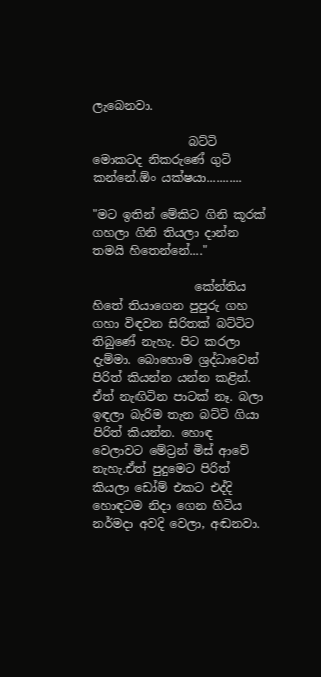ලැබෙනවා.

                බට්ටි මොකටද නිකරුණේ ගුටි කන්නේ.ඕං යක්ෂයා...........

"මට ඉතින් මේකිට ගිනි කූරක් ගහලා ගිනි තියලා දාන්න තමයි හිතෙන්නේ...."

                 කේන්තිය හිතේ තියාගෙන පුපුරු ගහ ගහා විඳවන සිරිතක් බට්ටිට තිබුණේ නැහැ. පිට කරලා දැම්මා. බොහොම ශ්‍රද්ධාවෙන් පිරිත් කියන්න යන්න කළින්. ඒත් නැඟිටින පාටක් නෑ. බලා ඉඳලා බැරිම තැන බට්ටි ගියා පිරිත් කියන්න. හොඳ වෙලාවට මේට්‍රන් මිස් ආවේ නැහැ.ඒත් පුදුමෙට පිරිත් කියලා ඩෝම් එකට එද්දි හොඳටම නිදා ගෙන හිටිය නර්මදා අවදි වෙලා, අඬනවා.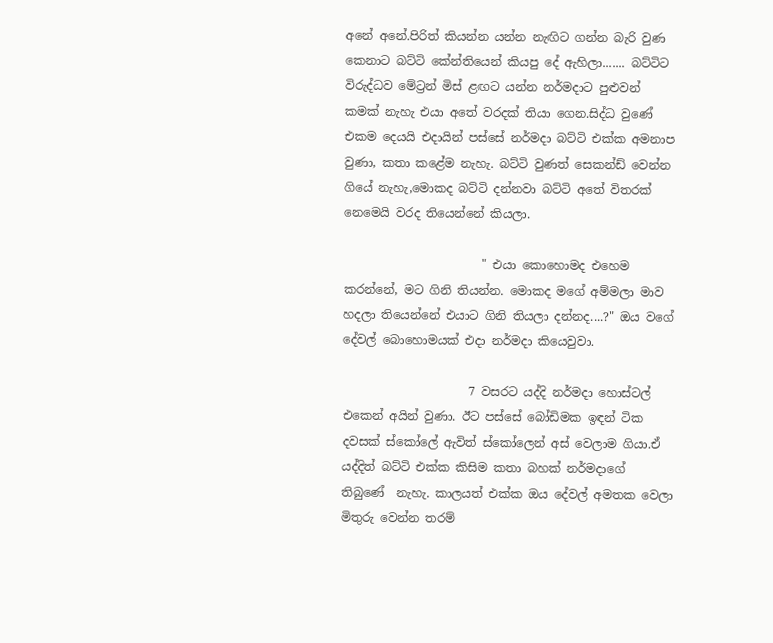අනේ අනේ.පිරිත් කියන්න යන්න නැඟිට ගන්න බැරි වුණ කෙනාට බට්ටි කේන්තියෙන් කියපු දේ ඇහිලා....... බට්ටිට විරුද්ධව මේට්‍රන් මිස් ළඟට යන්න නර්මදාට පුළුවන් කමක් නැහැ එයා අතේ වරදක් තියා ගෙන.සිද්ධ වුණේ එකම දෙයයි එදායින් පස්සේ නර්මදා බට්ටි එක්ක අමනාප වුණා, කතා කළේම නැහැ. බට්ටි වුණත් සෙකන්ඩ් වෙන්න ගියේ නැහැ,මොකද බට්ටි දන්නවා බට්ටි අතේ විතරක් නෙමෙයි වරද තියෙන්නේ කියලා.

                       " එයා කොහොමද එහෙම කරන්නේ, මට ගිනි තියන්න. මොකද මගේ අම්මලා මාව හදලා තියෙන්නේ එයාට ගිනි තියලා දන්නද....?" ඔය වගේ දේවල් බොහොමයක් එදා නර්මදා කියෙවුවා.

                     7 වසරට යද්දි නර්මදා හොස්ටල් එකෙන් අයින් වුණා. ඊට පස්සේ බෝඩිමක ඉඳන් ටික දවසක් ස්කෝලේ ඇවිත් ස්කෝලෙන් අස් වෙලාම ගියා.ඒ යද්දිත් බට්ටි එක්ක කිසිම කතා බහක් නර්මදාගේ තිබුණේ  නැහැ. කාලයත් එක්ක ඔය දේවල් අමතක වෙලා මිතුරු වෙන්න තරම්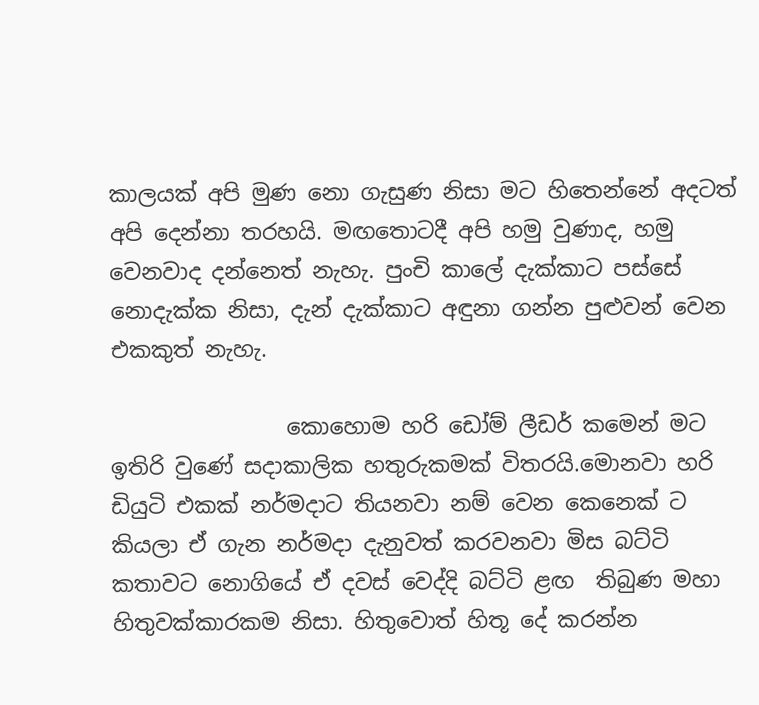කාලයක් අපි මුණ නො ගැසුණ නිසා මට හිතෙන්නේ අදටත් අපි දෙන්නා තරහයි. මඟතොටදී අපි හමු වුණාද, හමු වෙනවාද දන්නෙත් නැහැ. පුංචි කාලේ දැක්කාට පස්සේ නොදැක්ක නිසා, දැන් දැක්කාට අඳුනා ගන්න පුළුවන් වෙන එකකුත් නැහැ.

                කොහොම හරි ඩෝම් ලීඩර් කමෙන් මට ඉතිරි වුණේ සදාකාලික හතුරුකමක් විතරයි.මොනවා හරි ඩියුටි එකක් නර්මදාට තියනවා නම් වෙන කෙනෙක් ට කියලා ඒ ගැන නර්මදා දැනුවත් කරවනවා මිස බට්ටි කතාවට නොගියේ ඒ දවස් වෙද්දි බට්ටි ළඟ  තිබුණ මහා හිතුවක්කාරකම නිසා. හිතුවොත් හිතූ දේ කරන්න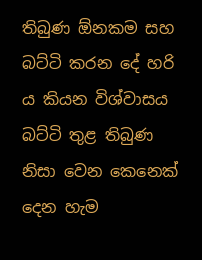තිබුණ ඕනකම සහ බට්ටි කරන දේ හරි ය කියන විශ්වාසය බට්ටි තුළ තිබුණ නිසා වෙන කෙනෙක් දෙන හැම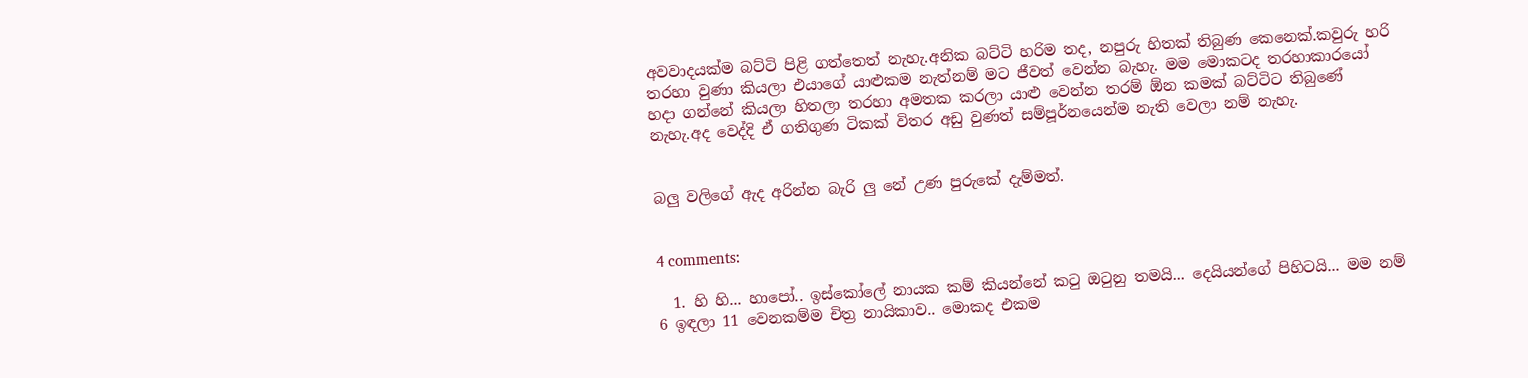අවවාදයක්ම බට්ටි පිළි ගත්තෙත් නැහැ.අනික බට්ටි හරිම තද, නපුරු හිතක් තිබුණ කෙනෙක්.කවුරු හරි තරහා වුණා කියලා එයාගේ යාළුකම නැත්නම් මට ජීවත් වෙන්න බැහැ. මම මොකටද තරහාකාරයෝ හදා ගන්නේ කියලා හිතලා තරහා අමතක කරලා යාළු වෙන්න තරම් ඕන කමක් බට්ටිට තිබුණේ නැහැ.අද වෙද්දි ඒ ගතිගුණ ටිකක් විතර අඩු වුණත් සම්පූර්නයෙන්ම නැති වෙලා නම් නැහැ.


බලු වලිගේ ඇද අරින්න බැරි ලු නේ උණ පුරුකේ දැම්මත්.


4 comments:

  1. හි හි... හාපෝ.. ඉස්කෝලේ නායක කම් කියන්නේ කටු ඔටුනු තමයි... දෙයියන්ගේ පිහිටයි... මම නම් 6 ඉඳලා 11 වෙනකම්ම චිත්‍ර නායිකාව.. මොකද එකම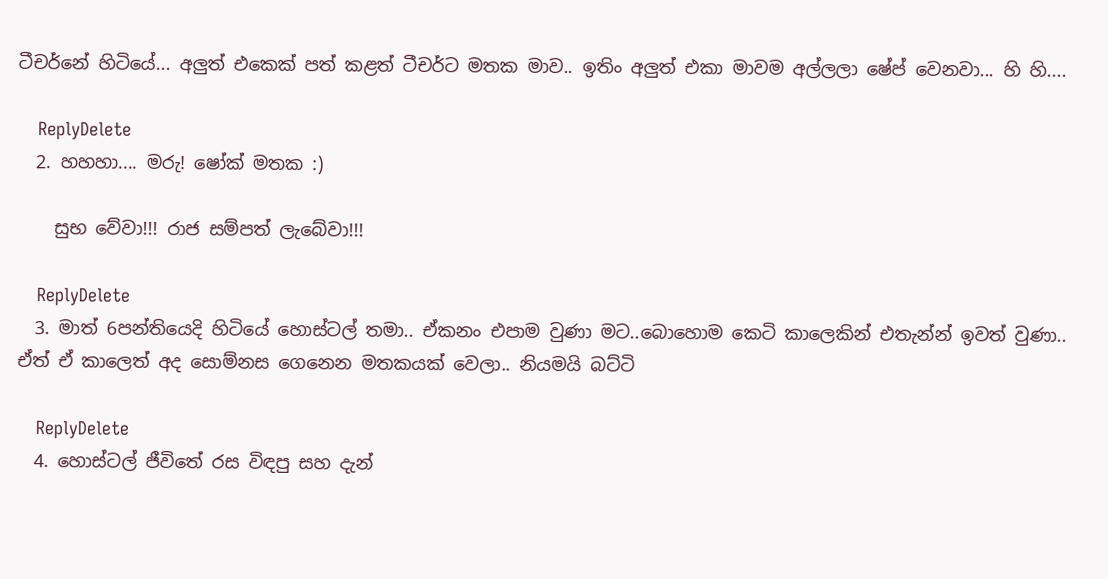ටීචර්නේ හිටියේ... අලුත් එකෙක් පත් කළත් ටීචර්ට මතක මාව.. ඉතිං අලුත් එකා මාවම අල්ලලා ෂේප් වෙනවා... හි හි....

    ReplyDelete
  2. හහහා.... මරු! ෂෝක් මතක :)

    සුභ වේවා!!! රාජ සම්පත් ලැබේවා!!!

    ReplyDelete
  3. මාත් 6පන්තියෙදි හිටියේ හොස්ටල් තමා.. ඒකනං එපාම වුණා මට..බොහොම කෙටි කාලෙකින් එතැන්න් ඉවත් වුණා.. ඒත් ඒ කාලෙත් අද සොම්නස ගෙනෙන මතකයක් වෙලා.. නියමයි බට්ටි

    ReplyDelete
  4. හොස්ටල් ජීවිතේ රස විඳපු සහ දැන්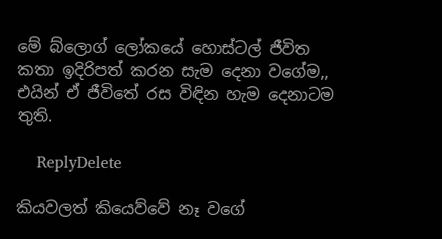මේ බ්ලොග් ලෝකයේ හොස්ටල් ජීවිත කතා ඉදිරිපත් කරන සැම දෙනා වගේම,, එයින් ඒ ජීවිතේ රස විඳින හැම දෙනාටම තුති.

    ReplyDelete

කියවලත් කියෙව්වේ නෑ වගේ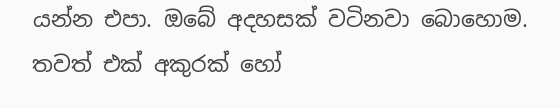යන්න එපා. ඔබේ අදහසක් වටිනවා බොහොම. තවත් එක් අකුරක් හෝ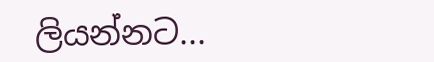ලියන්නට...